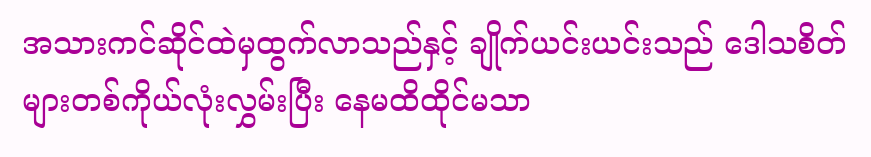အသားကင်ဆိုင်ထဲမှထွက်လာသည်နှင့် ချိုက်ယင်းယင်းသည် ဒေါသစိတ်များတစ်ကိုယ်လုံးလွှမ်းပြီး နေမထိထိုင်မသာ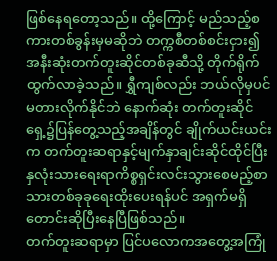ဖြစ်နေရတော့သည်။ ထို့ကြောင့် မည်သည့်စကားတစ်ခွန်းမှမဆိုဘဲ တက္ကစီတစ်စင်းငှား၍ အနီးဆုံးတက်တူးဆိုင်တစ်ခုဆီသို့ တိုက်ရိုက်ထွက်လာခဲ့သည်။ ရွှီကျစ်လည်း ဘယ်လိုမှပင်မတားလိုက်နိုင်ဘဲ နောက်ဆုံး တက်တူးဆိုင်ရှေ့၌ပြန်တွေ့သည့်အချိန်တွင် ချိုက်ယင်းယင်းက တက်တူးဆရာနှင့်မျက်နှာချင်းဆိုင်ထိုင်ပြီး နှလုံးသားရေးရာကိစ္စရှင်းလင်းသွားစေမည့်စာသားတစ်ခုခုရေးထိုးပေးရန်ပင် အရှက်မရှိတောင်းဆိုပြီးနေပြီဖြစ်သည်။
တက်တူးဆရာမှာ ပြင်ပလောကအတွေ့အကြုံ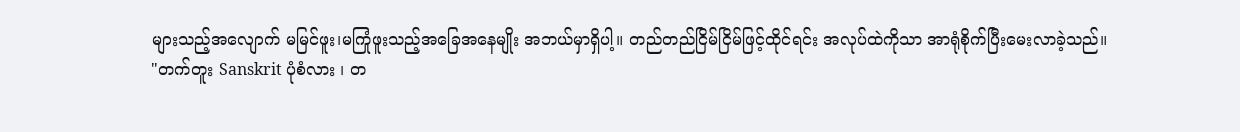များသည့်အလျောက် မမြင်ဖူး၊မကြုံဖူးသည့်အခြေအနေမျိုး အဘယ်မှာရှိပါ့။ တည်တည်ငြိမ်ငြိမ်ဖြင့်ထိုင်ရင်း အလုပ်ထဲကိုသာ အာရုံစိုက်ပြီးမေးလာခဲ့သည်။
"တက်တူး Sanskrit ပုံစံလား ၊ တ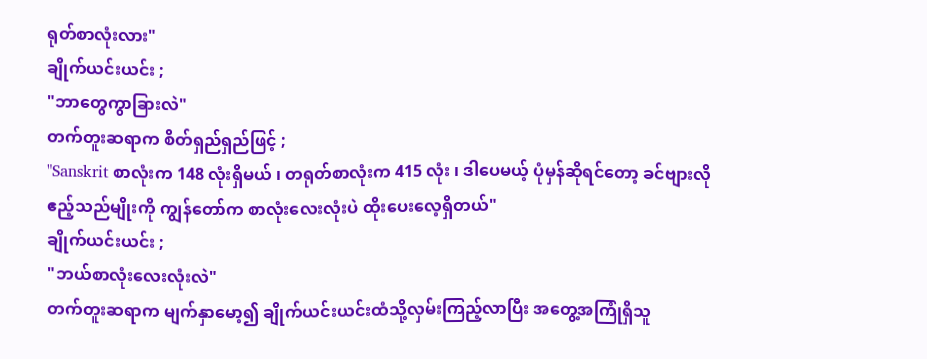ရုတ်စာလုံးလား"
ချိုက်ယင်းယင်း ;
"ဘာတွေကွာခြားလဲ"
တက်တူးဆရာက စိတ်ရှည်ရှည်ဖြင့် ;
"Sanskrit စာလုံးက 148 လုံးရှိမယ် ၊ တရုတ်စာလုံးက 415 လုံး ၊ ဒါပေမယ့် ပုံမှန်ဆိုရင်တော့ ခင်ဗျားလိုဧည့်သည်မျိုးကို ကျွန်တော်က စာလုံးလေးလုံးပဲ ထိုးပေးလေ့ရှိတယ်"
ချိုက်ယင်းယင်း ;
"ဘယ်စာလုံးလေးလုံးလဲ"
တက်တူးဆရာက မျက်နှာမော့၍ ချိုက်ယင်းယင်းထံသို့လှမ်းကြည့်လာပြီး အတွေ့အကြုံရှိသူ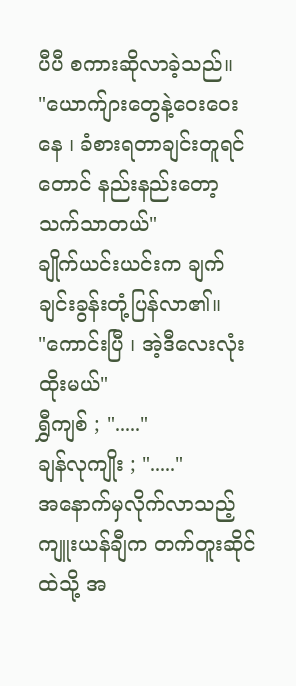ပီပီ စကားဆိုလာခဲ့သည်။
"ယောက်ျားတွေနဲ့ဝေးဝေးနေ ၊ ခံစားရတာချင်းတူရင်တောင် နည်းနည်းတော့သက်သာတယ်"
ချိုက်ယင်းယင်းက ချက်ချင်းခွန်းတုံ့ပြန်လာ၏။
"ကောင်းပြီ ၊ အဲ့ဒီလေးလုံးထိုးမယ်"
ရွှီကျစ် ; "....."
ချန်လုကျိုး ; "....."
အနောက်မှလိုက်လာသည့်ကျူးယန်ချီက တက်တူးဆိုင်ထဲသို့ အ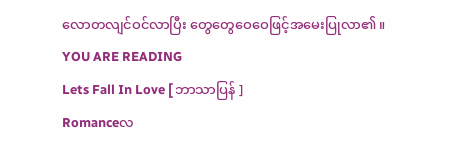လောတလျင်ဝင်လာပြီး တွေတွေဝေဝေဖြင့်အမေးပြုလာ၏။
YOU ARE READING
Lets Fall In Love [ ဘာသာပြန် ]
Romanceလ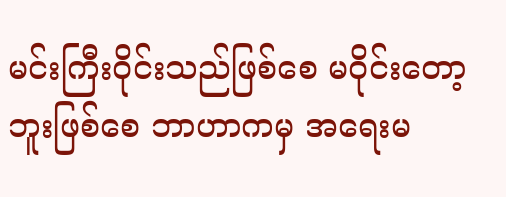မင်းကြီးဝိုင်းသည်ဖြစ်စေ မဝိုင်းတော့ဘူးဖြစ်စေ ဘာဟာကမှ အရေးမ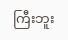ကြီးဘူး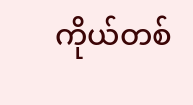ကိုယ်တစ်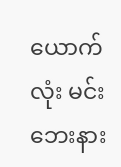ယောက်လုံး မင်းဘေးနား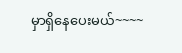မှာရှိနေပေးမယ်~~~~